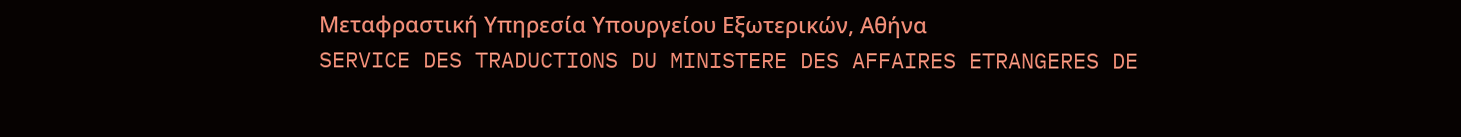Μεταφραστική Υπηρεσία Υπουργείου Εξωτερικών, Αθήνα
SERVICE DES TRADUCTIONS DU MINISTERE DES AFFAIRES ETRANGERES DE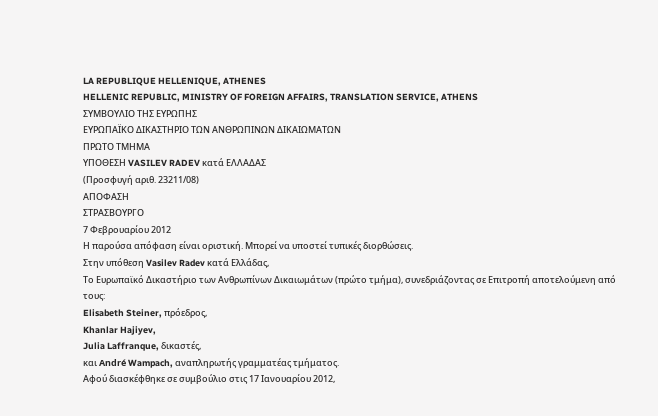LA REPUBLIQUE HELLENIQUE, ATHENES
HELLENIC REPUBLIC, MINISTRY OF FOREIGN AFFAIRS, TRANSLATION SERVICE, ATHENS
ΣΥΜΒΟΥΛΙΟ ΤΗΣ ΕΥΡΩΠΗΣ
ΕΥΡΩΠΑΪΚΟ ΔΙΚΑΣΤΗΡΙΟ ΤΩΝ ΑΝΘΡΩΠΙΝΩΝ ΔΙΚΑΙΩΜΑΤΩΝ
ΠΡΩΤΟ ΤΜΗΜΑ
ΥΠΟΘΕΣΗ VASILEV RADEV κατά ΕΛΛΑΔΑΣ
(Προσφυγή αριθ. 23211/08)
ΑΠΟΦΑΣΗ
ΣΤΡΑΣΒΟΥΡΓΟ
7 Φεβρουαρίου 2012
Η παρούσα απόφαση είναι οριστική. Μπορεί να υποστεί τυπικές διορθώσεις.
Στην υπόθεση Vasilev Radev κατά Ελλάδας,
Το Ευρωπαϊκό Δικαστήριο των Ανθρωπίνων Δικαιωμάτων (πρώτο τμήμα), συνεδριάζοντας σε Επιτροπή αποτελούμενη από τους:
Elisabeth Steiner, πρόεδρος,
Khanlar Hajiyev,
Julia Laffranque, δικαστές,
και André Wampach, αναπληρωτής γραμματέας τμήματος.
Αφού διασκέφθηκε σε συμβούλιο στις 17 Ιανουαρίου 2012,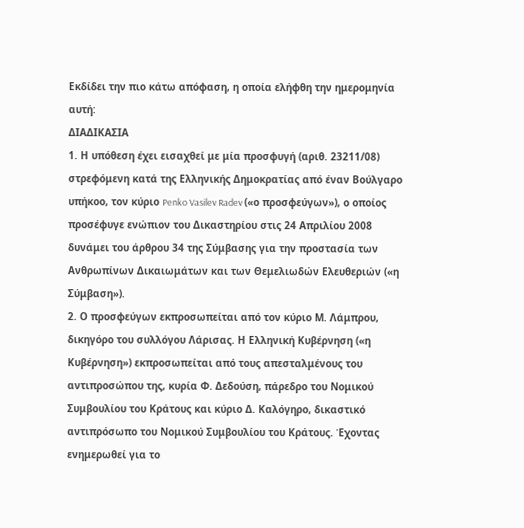Εκδίδει την πιο κάτω απόφαση, η οποία ελήφθη την ημερομηνία αυτή:
ΔΙΑΔΙΚΑΣΙΑ
1. Η υπόθεση έχει εισαχθεί με μία προσφυγή (αριθ. 23211/08) στρεφόμενη κατά της Ελληνικής Δημοκρατίας από έναν Βούλγαρο υπήκοο, τον κύριο Penko Vasilev Radev («ο προσφεύγων»), ο οποίος προσέφυγε ενώπιον του Δικαστηρίου στις 24 Απριλίου 2008 δυνάμει του άρθρου 34 της Σύμβασης για την προστασία των Ανθρωπίνων Δικαιωμάτων και των Θεμελιωδών Ελευθεριών («η Σύμβαση»).
2. Ο προσφεύγων εκπροσωπείται από τον κύριο Μ. Λάμπρου, δικηγόρο του συλλόγου Λάρισας. Η Ελληνική Κυβέρνηση («η Κυβέρνηση») εκπροσωπείται από τους απεσταλμένους του αντιπροσώπου της, κυρία Φ. Δεδούση, πάρεδρο του Νομικού Συμβουλίου του Κράτους και κύριο Δ. Καλόγηρο, δικαστικό αντιπρόσωπο του Νομικού Συμβουλίου του Κράτους. Έχοντας ενημερωθεί για το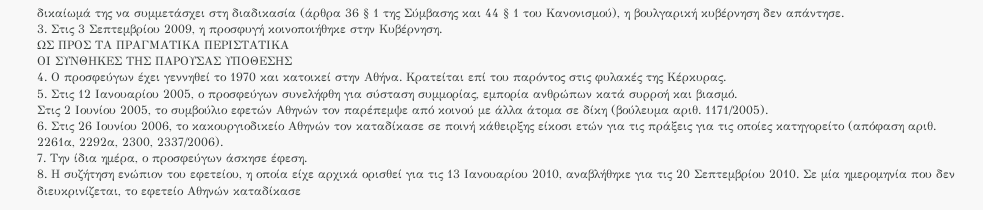δικαίωμά της να συμμετάσχει στη διαδικασία (άρθρα 36 § 1 της Σύμβασης και 44 § 1 του Κανονισμού), η βουλγαρική κυβέρνηση δεν απάντησε.
3. Στις 3 Σεπτεμβρίου 2009, η προσφυγή κοινοποιήθηκε στην Κυβέρνηση.
ΩΣ ΠΡΟΣ ΤΑ ΠΡΑΓΜΑΤΙΚΑ ΠΕΡΙΣΤΑΤΙΚΑ
ΟΙ ΣΥΝΘΗΚΕΣ ΤΗΣ ΠΑΡΟΥΣΑΣ ΥΠΟΘΕΣΗΣ
4. Ο προσφεύγων έχει γεννηθεί το 1970 και κατοικεί στην Αθήνα. Κρατείται επί του παρόντος στις φυλακές της Κέρκυρας.
5. Στις 12 Ιανουαρίου 2005, ο προσφεύγων συνελήφθη για σύσταση συμμορίας, εμπορία ανθρώπων κατά συρροή και βιασμό.
Στις 2 Ιουνίου 2005, το συμβούλιο εφετών Αθηνών τον παρέπεμψε από κοινού με άλλα άτομα σε δίκη (βούλευμα αριθ. 1171/2005).
6. Στις 26 Ιουνίου 2006, το κακουργιοδικείο Αθηνών τον καταδίκασε σε ποινή κάθειρξης είκοσι ετών για τις πράξεις για τις οποίες κατηγορείτο (απόφαση αριθ. 2261α, 2292α, 2300, 2337/2006).
7. Την ίδια ημέρα, ο προσφεύγων άσκησε έφεση.
8. Η συζήτηση ενώπιον του εφετείου, η οποία είχε αρχικά ορισθεί για τις 13 Ιανουαρίου 2010, αναβλήθηκε για τις 20 Σεπτεμβρίου 2010. Σε μία ημερομηνία που δεν διευκρινίζεται, το εφετείο Αθηνών καταδίκασε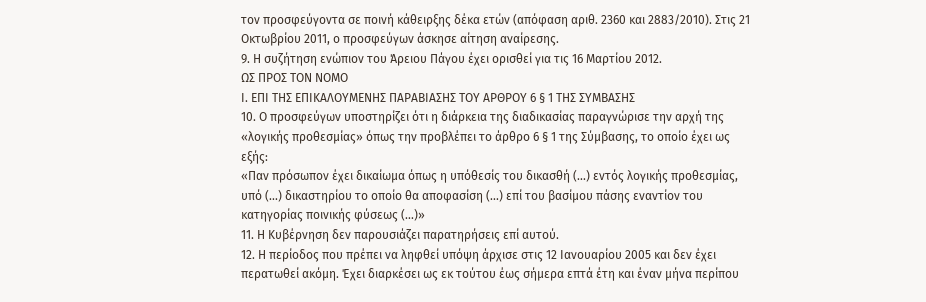τον προσφεύγοντα σε ποινή κάθειρξης δέκα ετών (απόφαση αριθ. 2360 και 2883/2010). Στις 21 Οκτωβρίου 2011, ο προσφεύγων άσκησε αίτηση αναίρεσης.
9. Η συζήτηση ενώπιον του Άρειου Πάγου έχει ορισθεί για τις 16 Μαρτίου 2012.
ΩΣ ΠΡΟΣ ΤΟΝ ΝΟΜΟ
Ι. ΕΠΙ ΤΗΣ ΕΠΙΚΑΛΟΥΜΕΝΗΣ ΠΑΡΑΒΙΑΣΗΣ ΤΟΥ ΑΡΘΡΟΥ 6 § 1 ΤΗΣ ΣΥΜΒΑΣΗΣ
10. Ο προσφεύγων υποστηρίζει ότι η διάρκεια της διαδικασίας παραγνώρισε την αρχή της «λογικής προθεσμίας» όπως την προβλέπει το άρθρο 6 § 1 της Σύμβασης, το οποίο έχει ως εξής:
«Παν πρόσωπον έχει δικαίωμα όπως η υπόθεσίς του δικασθή (...) εντός λογικής προθεσμίας, υπό (...) δικαστηρίου το οποίο θα αποφασίση (...) επί του βασίμου πάσης εναντίον του κατηγορίας ποινικής φύσεως (...)»
11. Η Κυβέρνηση δεν παρουσιάζει παρατηρήσεις επί αυτού.
12. Η περίοδος που πρέπει να ληφθεί υπόψη άρχισε στις 12 Ιανουαρίου 2005 και δεν έχει περατωθεί ακόμη. Έχει διαρκέσει ως εκ τούτου έως σήμερα επτά έτη και έναν μήνα περίπου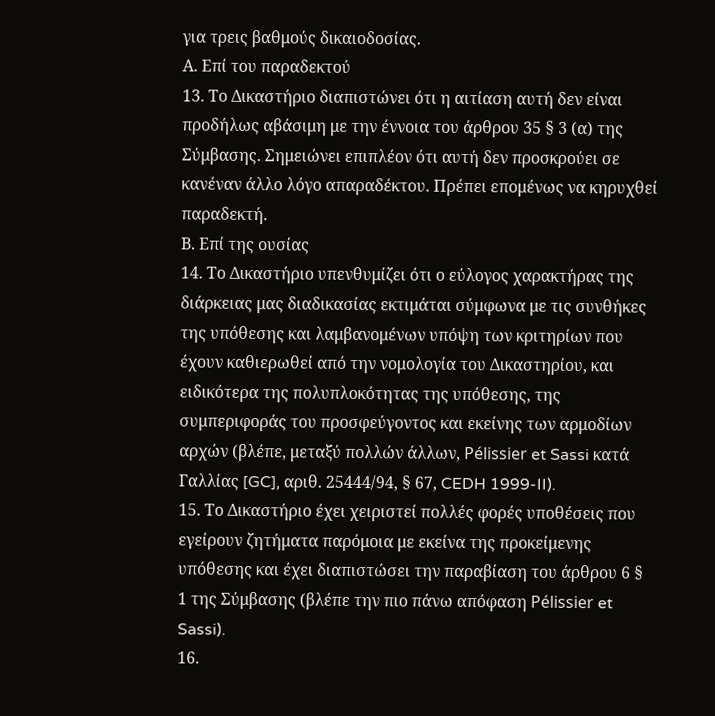για τρεις βαθμούς δικαιοδοσίας.
Α. Επί του παραδεκτού
13. Το Δικαστήριο διαπιστώνει ότι η αιτίαση αυτή δεν είναι προδήλως αβάσιμη με την έννοια του άρθρου 35 § 3 (α) της Σύμβασης. Σημειώνει επιπλέον ότι αυτή δεν προσκρούει σε κανέναν άλλο λόγο απαραδέκτου. Πρέπει επομένως να κηρυχθεί παραδεκτή.
Β. Επί της ουσίας
14. Το Δικαστήριο υπενθυμίζει ότι ο εύλογος χαρακτήρας της διάρκειας μας διαδικασίας εκτιμάται σύμφωνα με τις συνθήκες της υπόθεσης και λαμβανομένων υπόψη των κριτηρίων που έχουν καθιερωθεί από την νομολογία του Δικαστηρίου, και ειδικότερα της πολυπλοκότητας της υπόθεσης, της συμπεριφοράς του προσφεύγοντος και εκείνης των αρμοδίων αρχών (βλέπε, μεταξύ πολλών άλλων, Pélissier et Sassi κατά Γαλλίας [GC], αριθ. 25444/94, § 67, CEDH 1999-II).
15. Το Δικαστήριο έχει χειριστεί πολλές φορές υποθέσεις που εγείρουν ζητήματα παρόμοια με εκείνα της προκείμενης υπόθεσης και έχει διαπιστώσει την παραβίαση του άρθρου 6 § 1 της Σύμβασης (βλέπε την πιο πάνω απόφαση Pélissier et Sassi).
16.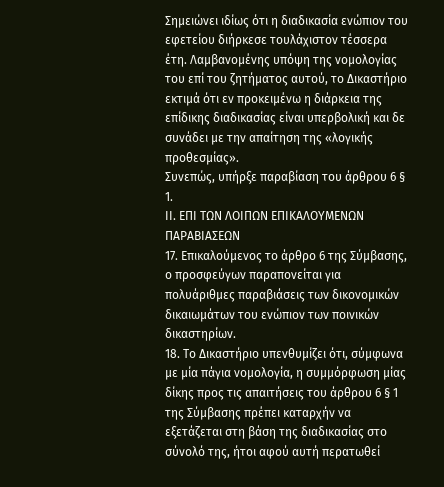Σημειώνει ιδίως ότι η διαδικασία ενώπιον του εφετείου διήρκεσε τουλάχιστον τέσσερα έτη. Λαμβανομένης υπόψη της νομολογίας του επί του ζητήματος αυτού, το Δικαστήριο εκτιμά ότι εν προκειμένω η διάρκεια της επίδικης διαδικασίας είναι υπερβολική και δε συνάδει με την απαίτηση της «λογικής προθεσμίας».
Συνεπώς, υπήρξε παραβίαση του άρθρου 6 § 1.
ΙΙ. ΕΠΙ ΤΩΝ ΛΟΙΠΩΝ ΕΠΙΚΑΛΟΥΜΕΝΩΝ ΠΑΡΑΒΙΑΣΕΩΝ
17. Επικαλούμενος το άρθρο 6 της Σύμβασης, ο προσφεύγων παραπονείται για πολυάριθμες παραβιάσεις των δικονομικών δικαιωμάτων του ενώπιον των ποινικών δικαστηρίων.
18. Το Δικαστήριο υπενθυμίζει ότι, σύμφωνα με μία πάγια νομολογία, η συμμόρφωση μίας δίκης προς τις απαιτήσεις του άρθρου 6 § 1 της Σύμβασης πρέπει καταρχήν να εξετάζεται στη βάση της διαδικασίας στο σύνολό της, ήτοι αφού αυτή περατωθεί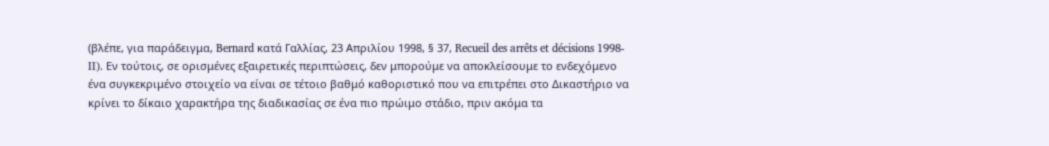(βλέπε, για παράδειγμα, Bernard κατά Γαλλίας, 23 Απριλίου 1998, § 37, Recueil des arrêts et décisions 1998-II). Εν τούτοις, σε ορισμένες εξαιρετικές περιπτώσεις, δεν μπορούμε να αποκλείσουμε το ενδεχόμενο ένα συγκεκριμένο στοιχείο να είναι σε τέτοιο βαθμό καθοριστικό που να επιτρέπει στο Δικαστήριο να κρίνει το δίκαιο χαρακτήρα της διαδικασίας σε ένα πιο πρώιμο στάδιο, πριν ακόμα τα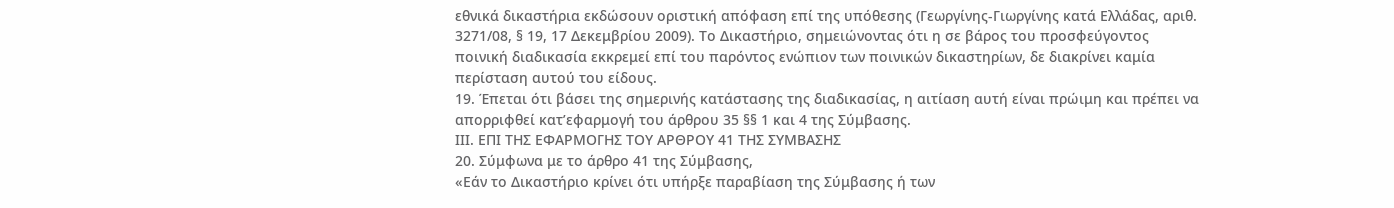εθνικά δικαστήρια εκδώσουν οριστική απόφαση επί της υπόθεσης (Γεωργίνης-Γιωργίνης κατά Ελλάδας, αριθ. 3271/08, § 19, 17 Δεκεμβρίου 2009). Το Δικαστήριο, σημειώνοντας ότι η σε βάρος του προσφεύγοντος ποινική διαδικασία εκκρεμεί επί του παρόντος ενώπιον των ποινικών δικαστηρίων, δε διακρίνει καμία περίσταση αυτού του είδους.
19. Έπεται ότι βάσει της σημερινής κατάστασης της διαδικασίας, η αιτίαση αυτή είναι πρώιμη και πρέπει να απορριφθεί κατ’εφαρμογή του άρθρου 35 §§ 1 και 4 της Σύμβασης.
IIΙ. ΕΠΙ ΤΗΣ ΕΦΑΡΜΟΓΗΣ ΤΟΥ ΑΡΘΡΟΥ 41 ΤΗΣ ΣΥΜΒΑΣΗΣ
20. Σύμφωνα με το άρθρο 41 της Σύμβασης,
«Εάν το Δικαστήριο κρίνει ότι υπήρξε παραβίαση της Σύμβασης ή των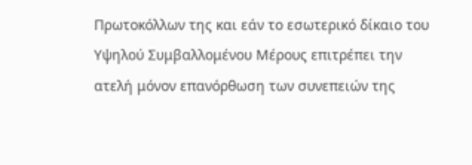Πρωτοκόλλων της και εάν το εσωτερικό δίκαιο του Υψηλού Συμβαλλομένου Μέρους επιτρέπει την ατελή μόνον επανόρθωση των συνεπειών της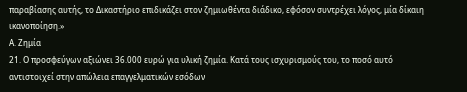παραβίασης αυτής, το Δικαστήριο επιδικάζει στον ζημιωθέντα διάδικο, εφόσον συντρέχει λόγος, μία δίκαιη ικανοποίηση.»
Α. Ζημία
21. Ο προσφεύγων αξιώνει 36.000 ευρώ για υλική ζημία. Κατά τους ισχυρισμούς του, το ποσό αυτό αντιστοιχεί στην απώλεια επαγγελματικών εσόδων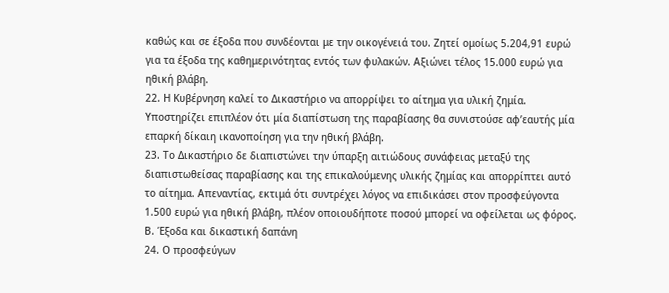καθώς και σε έξοδα που συνδέονται με την οικογένειά του. Ζητεί ομοίως 5.204,91 ευρώ για τα έξοδα της καθημερινότητας εντός των φυλακών. Αξιώνει τέλος 15.000 ευρώ για ηθική βλάβη.
22. Η Κυβέρνηση καλεί το Δικαστήριο να απορρίψει το αίτημα για υλική ζημία. Υποστηρίζει επιπλέον ότι μία διαπίστωση της παραβίασης θα συνιστούσε αφ’εαυτής μία επαρκή δίκαιη ικανοποίηση για την ηθική βλάβη.
23. Το Δικαστήριο δε διαπιστώνει την ύπαρξη αιτιώδους συνάφειας μεταξύ της διαπιστωθείσας παραβίασης και της επικαλούμενης υλικής ζημίας και απορρίπτει αυτό το αίτημα. Απεναντίας, εκτιμά ότι συντρέχει λόγος να επιδικάσει στον προσφεύγοντα 1.500 ευρώ για ηθική βλάβη, πλέον οποιουδήποτε ποσού μπορεί να οφείλεται ως φόρος.
Β. Έξοδα και δικαστική δαπάνη
24. Ο προσφεύγων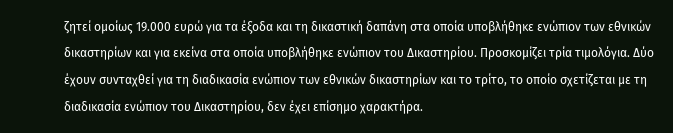ζητεί ομοίως 19.000 ευρώ για τα έξοδα και τη δικαστική δαπάνη στα οποία υποβλήθηκε ενώπιον των εθνικών δικαστηρίων και για εκείνα στα οποία υποβλήθηκε ενώπιον του Δικαστηρίου. Προσκομίζει τρία τιμολόγια. Δύο έχουν συνταχθεί για τη διαδικασία ενώπιον των εθνικών δικαστηρίων και το τρίτο, το οποίο σχετίζεται με τη διαδικασία ενώπιον του Δικαστηρίου, δεν έχει επίσημο χαρακτήρα.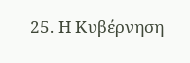25. Η Κυβέρνηση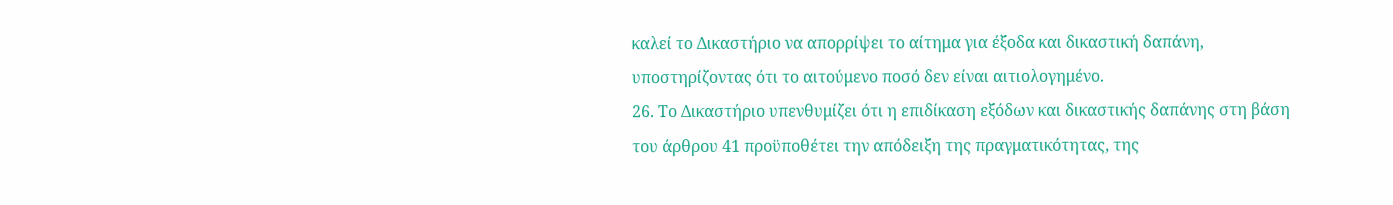καλεί το Δικαστήριο να απορρίψει το αίτημα για έξοδα και δικαστική δαπάνη, υποστηρίζοντας ότι το αιτούμενο ποσό δεν είναι αιτιολογημένο.
26. Το Δικαστήριο υπενθυμίζει ότι η επιδίκαση εξόδων και δικαστικής δαπάνης στη βάση του άρθρου 41 προϋποθέτει την απόδειξη της πραγματικότητας, της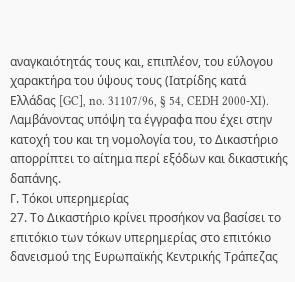αναγκαιότητάς τους και, επιπλέον, του εύλογου χαρακτήρα του ύψους τους (Ιατρίδης κατά Ελλάδας [GC], no. 31107/96, § 54, CEDH 2000-XI). Λαμβάνοντας υπόψη τα έγγραφα που έχει στην κατοχή του και τη νομολογία του, το Δικαστήριο απορρίπτει το αίτημα περί εξόδων και δικαστικής δαπάνης.
Γ. Τόκοι υπερημερίας
27. Το Δικαστήριο κρίνει προσήκον να βασίσει το επιτόκιο των τόκων υπερημερίας στο επιτόκιο δανεισμού της Ευρωπαϊκής Κεντρικής Τράπεζας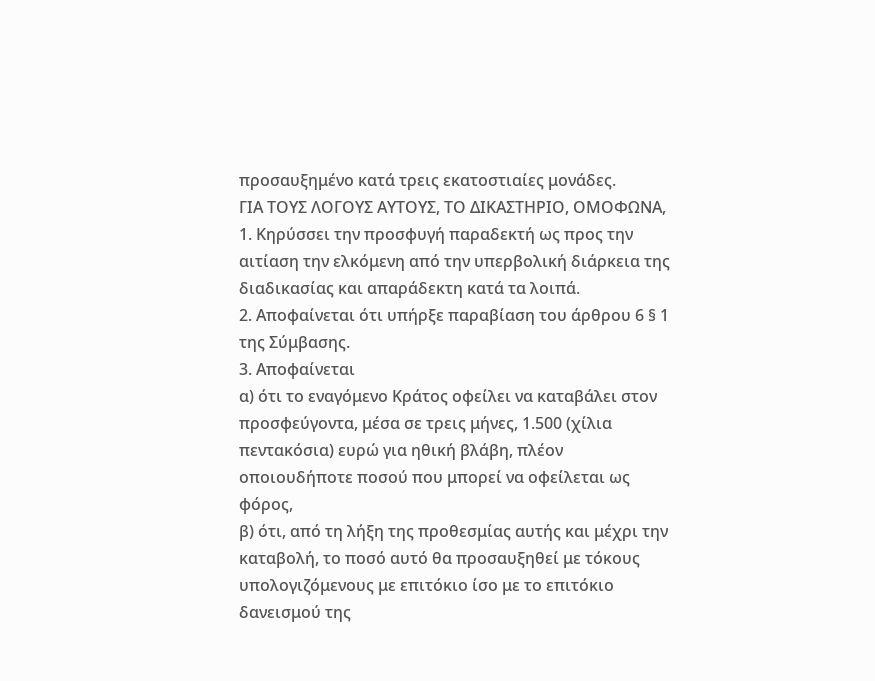προσαυξημένο κατά τρεις εκατοστιαίες μονάδες.
ΓΙΑ ΤΟΥΣ ΛΟΓΟΥΣ ΑΥΤΟΥΣ, ΤΟ ΔΙΚΑΣΤΗΡΙΟ, ΟΜΟΦΩΝΑ,
1. Κηρύσσει την προσφυγή παραδεκτή ως προς την αιτίαση την ελκόμενη από την υπερβολική διάρκεια της διαδικασίας και απαράδεκτη κατά τα λοιπά.
2. Αποφαίνεται ότι υπήρξε παραβίαση του άρθρου 6 § 1 της Σύμβασης.
3. Αποφαίνεται
α) ότι το εναγόμενο Κράτος οφείλει να καταβάλει στον προσφεύγοντα, μέσα σε τρεις μήνες, 1.500 (χίλια πεντακόσια) ευρώ για ηθική βλάβη, πλέον οποιουδήποτε ποσού που μπορεί να οφείλεται ως φόρος,
β) ότι, από τη λήξη της προθεσμίας αυτής και μέχρι την καταβολή, το ποσό αυτό θα προσαυξηθεί με τόκους υπολογιζόμενους με επιτόκιο ίσο με το επιτόκιο δανεισμού της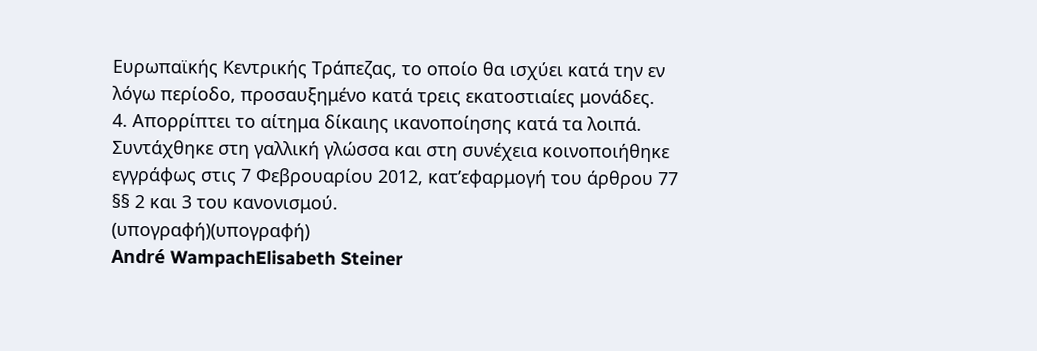Ευρωπαϊκής Κεντρικής Τράπεζας, το οποίο θα ισχύει κατά την εν λόγω περίοδο, προσαυξημένο κατά τρεις εκατοστιαίες μονάδες.
4. Απορρίπτει το αίτημα δίκαιης ικανοποίησης κατά τα λοιπά.
Συντάχθηκε στη γαλλική γλώσσα και στη συνέχεια κοινοποιήθηκε εγγράφως στις 7 Φεβρουαρίου 2012, κατ’εφαρμογή του άρθρου 77 §§ 2 και 3 του κανονισμού.
(υπογραφή)(υπογραφή)
André WampachElisabeth Steiner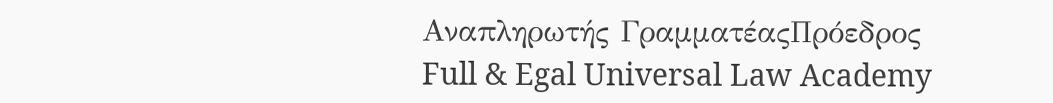Αναπληρωτής ΓραμματέαςΠρόεδρος
Full & Egal Universal Law Academy